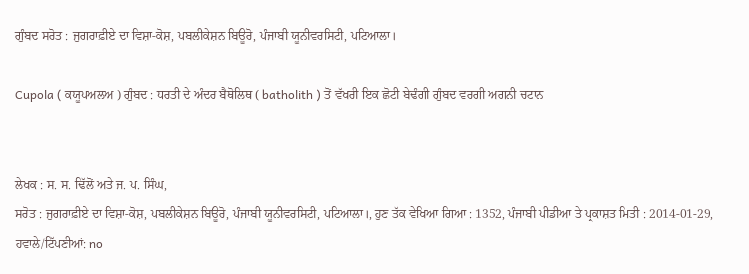ਗੁੰਬਦ ਸਰੋਤ : ਜੁਗਰਾਫ਼ੀਏ ਦਾ ਵਿਸ਼ਾ-ਕੋਸ਼, ਪਬਲੀਕੇਸ਼ਨ ਬਿਊਰੋ, ਪੰਜਾਬੀ ਯੂਨੀਵਰਸਿਟੀ, ਪਟਿਆਲਾ।

Cupola ( ਕਯੂਪਅਲਅ ) ਗੁੰਬਦ : ਧਰਤੀ ਦੇ ਅੰਦਰ ਬੈਥੋਲਿਥ ( batholith ) ਤੋਂ ਵੱਖਰੀ ਇਕ ਛੋਟੀ ਬੇਢੰਗੀ ਗੁੰਬਦ ਵਰਗੀ ਅਗਨੀ ਚਟਾਨ


ਲੇਖਕ : ਸ. ਸ. ਢਿੱਲੋਂ ਅਤੇ ਜ. ਪ. ਸਿੰਘ,
ਸਰੋਤ : ਜੁਗਰਾਫ਼ੀਏ ਦਾ ਵਿਸ਼ਾ-ਕੋਸ਼, ਪਬਲੀਕੇਸ਼ਨ ਬਿਊਰੋ, ਪੰਜਾਬੀ ਯੂਨੀਵਰਸਿਟੀ, ਪਟਿਆਲਾ।, ਹੁਣ ਤੱਕ ਵੇਖਿਆ ਗਿਆ : 1352, ਪੰਜਾਬੀ ਪੀਡੀਆ ਤੇ ਪ੍ਰਕਾਸ਼ਤ ਮਿਤੀ : 2014-01-29, ਹਵਾਲੇ/ਟਿੱਪਣੀਆਂ: no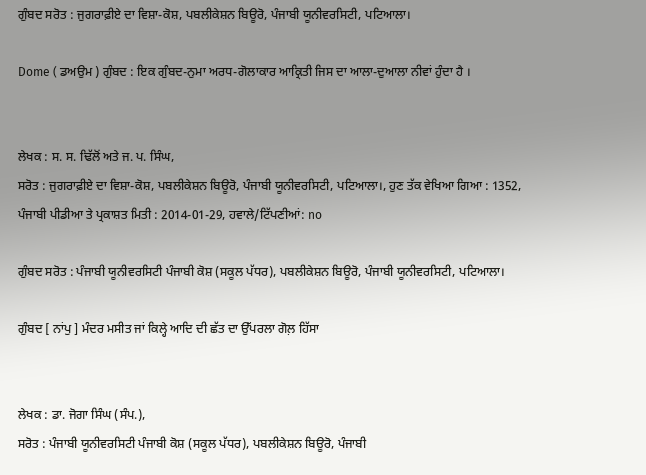ਗੁੰਬਦ ਸਰੋਤ : ਜੁਗਰਾਫ਼ੀਏ ਦਾ ਵਿਸ਼ਾ-ਕੋਸ਼, ਪਬਲੀਕੇਸ਼ਨ ਬਿਊਰੋ, ਪੰਜਾਬੀ ਯੂਨੀਵਰਸਿਟੀ, ਪਟਿਆਲਾ।

Dome ( ਡਅਉਮ ) ਗੁੰਬਦ : ਇਕ ਗੁੰਬਦ-ਨੁਮਾ ਅਰਧ-ਗੋਲਾਕਾਰ ਆਕ੍ਰਿਤੀ ਜਿਸ ਦਾ ਆਲਾ-ਦੁਆਲਾ ਨੀਵਾਂ ਹੁੰਦਾ ਹੈ ।


ਲੇਖਕ : ਸ. ਸ. ਢਿੱਲੋਂ ਅਤੇ ਜ. ਪ. ਸਿੰਘ,
ਸਰੋਤ : ਜੁਗਰਾਫ਼ੀਏ ਦਾ ਵਿਸ਼ਾ-ਕੋਸ਼, ਪਬਲੀਕੇਸ਼ਨ ਬਿਊਰੋ, ਪੰਜਾਬੀ ਯੂਨੀਵਰਸਿਟੀ, ਪਟਿਆਲਾ।, ਹੁਣ ਤੱਕ ਵੇਖਿਆ ਗਿਆ : 1352, ਪੰਜਾਬੀ ਪੀਡੀਆ ਤੇ ਪ੍ਰਕਾਸ਼ਤ ਮਿਤੀ : 2014-01-29, ਹਵਾਲੇ/ਟਿੱਪਣੀਆਂ: no

ਗੁੰਬਦ ਸਰੋਤ : ਪੰਜਾਬੀ ਯੂਨੀਵਰਸਿਟੀ ਪੰਜਾਬੀ ਕੋਸ਼ (ਸਕੂਲ ਪੱਧਰ), ਪਬਲੀਕੇਸ਼ਨ ਬਿਊਰੋ, ਪੰਜਾਬੀ ਯੂਨੀਵਰਸਿਟੀ, ਪਟਿਆਲਾ।

ਗੁੰਬਦ [ ਨਾਂਪੁ ] ਮੰਦਰ ਮਸੀਤ ਜਾਂ ਕਿਲ੍ਹੇ ਆਦਿ ਦੀ ਛੱਤ ਦਾ ਉੱਪਰਲਾ ਗੋਲ਼ ਹਿੱਸਾ


ਲੇਖਕ : ਡਾ. ਜੋਗਾ ਸਿੰਘ (ਸੰਪ.),
ਸਰੋਤ : ਪੰਜਾਬੀ ਯੂਨੀਵਰਸਿਟੀ ਪੰਜਾਬੀ ਕੋਸ਼ (ਸਕੂਲ ਪੱਧਰ), ਪਬਲੀਕੇਸ਼ਨ ਬਿਊਰੋ, ਪੰਜਾਬੀ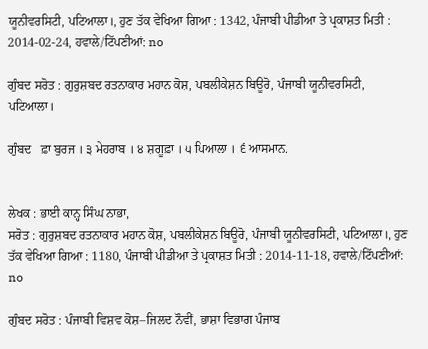ਯੂਨੀਵਰਸਿਟੀ, ਪਟਿਆਲਾ।, ਹੁਣ ਤੱਕ ਵੇਖਿਆ ਗਿਆ : 1342, ਪੰਜਾਬੀ ਪੀਡੀਆ ਤੇ ਪ੍ਰਕਾਸ਼ਤ ਮਿਤੀ : 2014-02-24, ਹਵਾਲੇ/ਟਿੱਪਣੀਆਂ: no

ਗੁੰਬਦ ਸਰੋਤ : ਗੁਰੁਸ਼ਬਦ ਰਤਨਾਕਾਰ ਮਹਾਨ ਕੋਸ਼, ਪਬਲੀਕੇਸ਼ਨ ਬਿਊਰੋ, ਪੰਜਾਬੀ ਯੂਨੀਵਰਸਿਟੀ, ਪਟਿਆਲਾ।

ਗੁੰਬਦ   ਫ਼ਾ ਬੁਰਜ । ੩ ਮੇਹਰਾਬ । ੪ ਸ਼ਗੂਫ਼ਾ । ੫ ਪਿਆਲਾ । ੬ ਆਸਮਾਨ.


ਲੇਖਕ : ਭਾਈ ਕਾਨ੍ਹ ਸਿੰਘ ਨਾਭਾ,
ਸਰੋਤ : ਗੁਰੁਸ਼ਬਦ ਰਤਨਾਕਾਰ ਮਹਾਨ ਕੋਸ਼, ਪਬਲੀਕੇਸ਼ਨ ਬਿਊਰੋ, ਪੰਜਾਬੀ ਯੂਨੀਵਰਸਿਟੀ, ਪਟਿਆਲਾ।, ਹੁਣ ਤੱਕ ਵੇਖਿਆ ਗਿਆ : 1180, ਪੰਜਾਬੀ ਪੀਡੀਆ ਤੇ ਪ੍ਰਕਾਸ਼ਤ ਮਿਤੀ : 2014-11-18, ਹਵਾਲੇ/ਟਿੱਪਣੀਆਂ: no

ਗੁੰਬਦ ਸਰੋਤ : ਪੰਜਾਬੀ ਵਿਸ਼ਵ ਕੋਸ਼–ਜਿਲਦ ਨੌਵੀਂ, ਭਾਸ਼ਾ ਵਿਭਾਗ ਪੰਜਾਬ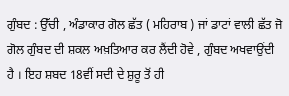ਗੁੰਬਦ : ਉੱਚੀ , ਅੰਡਾਕਾਰ ਗੋਲ ਛੱਤ ( ਮਹਿਰਾਬ ) ਜਾਂ ਡਾਟਾਂ ਵਾਲੀ ਛੱਤ ਜੋ ਗੋਲ ਗੁੰਬਦ ਦੀ ਸ਼ਕਲ ਅਖ਼ਤਿਆਰ ਕਰ ਲੈਂਦੀ ਹੋਵੇ , ਗੁੰਬਦ ਅਖਵਾਉਂਦੀ ਹੈ । ਇਹ ਸ਼ਬਦ 18ਵੀਂ ਸਦੀ ਦੇ ਸ਼ੁਰੂ ਤੋਂ ਹੀ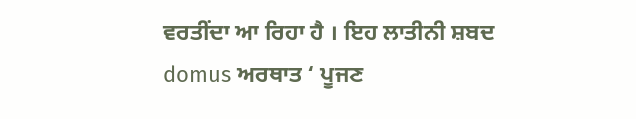ਵਰਤੀਂਦਾ ਆ ਰਿਹਾ ਹੈ । ਇਹ ਲਾਤੀਨੀ ਸ਼ਬਦ domus ਅਰਥਾਤ ‘ ਪੂਜਣ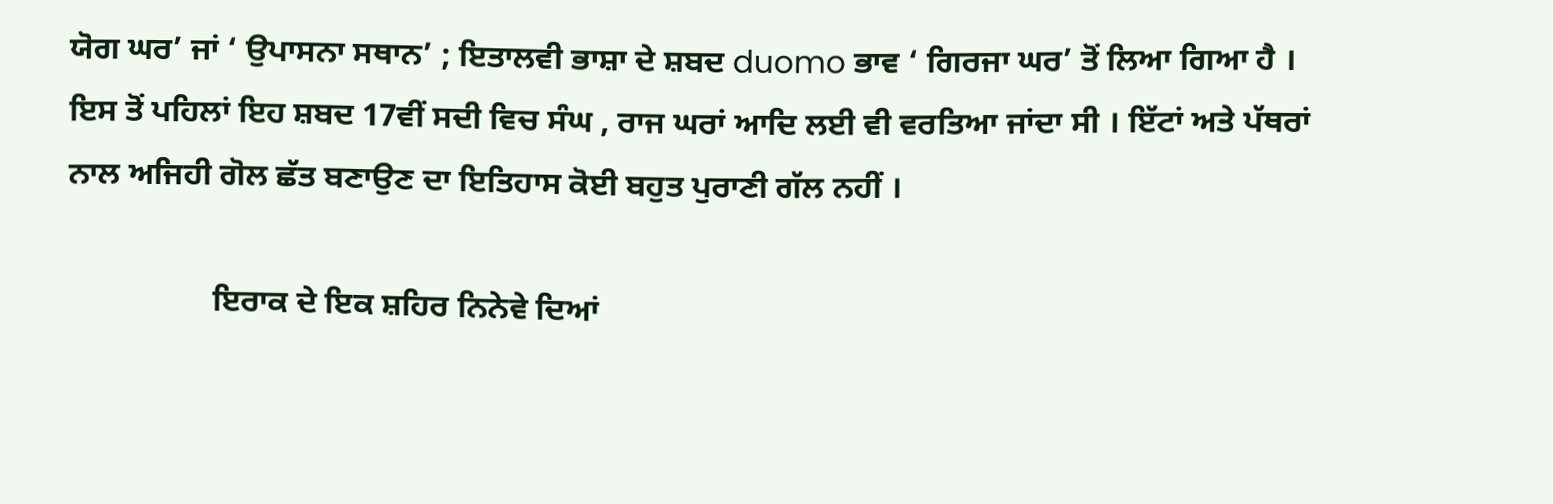ਯੋਗ ਘਰ’ ਜਾਂ ‘ ਉਪਾਸਨਾ ਸਥਾਨ’ ; ਇਤਾਲਵੀ ਭਾਸ਼ਾ ਦੇ ਸ਼ਬਦ duomo ਭਾਵ ‘ ਗਿਰਜਾ ਘਰ’ ਤੋਂ ਲਿਆ ਗਿਆ ਹੈ । ਇਸ ਤੋਂ ਪਹਿਲਾਂ ਇਹ ਸ਼ਬਦ 17ਵੀਂ ਸਦੀ ਵਿਚ ਸੰਘ , ਰਾਜ ਘਰਾਂ ਆਦਿ ਲਈ ਵੀ ਵਰਤਿਆ ਜਾਂਦਾ ਸੀ । ਇੱਟਾਂ ਅਤੇ ਪੱਥਰਾਂ ਨਾਲ ਅਜਿਹੀ ਗੋਲ ਛੱਤ ਬਣਾਉਣ ਦਾ ਇਤਿਹਾਸ ਕੋਈ ਬਹੁਤ ਪੁਰਾਣੀ ਗੱਲ ਨਹੀਂ ।

                  ਇਰਾਕ ਦੇ ਇਕ ਸ਼ਹਿਰ ਨਿਨੇਵੇ ਦਿਆਂ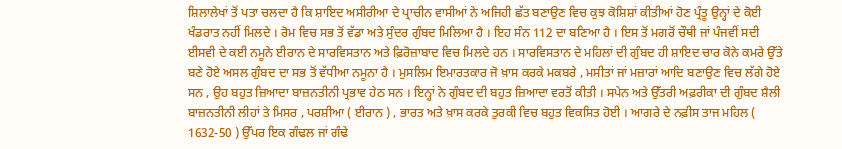ਸ਼ਿਲਾਲੇਖਾਂ ਤੋਂ ਪਤਾ ਚਲਦਾ ਹੈ ਕਿ ਸ਼ਾਇਦ ਅਸੀਰੀਆ ਦੇ ਪ੍ਰਾਚੀਨ ਵਾਸੀਆਂ ਨੇ ਅਜਿਹੀ ਛੱਤ ਬਣਾਉਣ ਵਿਚ ਕੁਝ ਕੋਸ਼ਿਸ਼ਾਂ ਕੀਤੀਆਂ ਹੋਣ ਪ੍ਰੰਤੂ ਉਨ੍ਹਾਂ ਦੇ ਕੋਈ ਖੰਡਰਾਤ ਨਹੀਂ ਮਿਲਦੇ । ਰੋਮ ਵਿਚ ਸਭ ਤੋਂ ਵੱਡਾ ਅਤੇ ਸੁੰਦਰ ਗੁੰਬਦ ਮਿਲਿਆ ਹੈ । ਇਹ ਸੰਨ 112 ਦਾ ਬਣਿਆ ਹੈ । ਇਸ ਤੋਂ ਮਗਰੋਂ ਚੌਥੀ ਜਾਂ ਪੰਜਵੀਂ ਸਦੀ ਈਸਵੀ ਦੇ ਕਈ ਨਮੂਨੇ ਈਰਾਨ ਦੇ ਸਾਰਵਿਸਤਾਨ ਅਤੇ ਫ਼ਿਰੋਜ਼ਾਬਾਦ ਵਿਚ ਮਿਲਦੇ ਹਨ । ਸਾਰਵਿਸਤਾਨ ਦੇ ਮਹਿਲਾਂ ਦੀ ਗੁੰਬਦ ਹੀ ਸ਼ਾਇਦ ਚਾਰ ਕੋਨੇ ਕਮਰੇ ਉੱਤੇ ਬਣੇ ਹੋਏ ਅਸਲ ਗੁੰਬਦ ਦਾ ਸਭ ਤੋਂ ਵੱਧੀਆ ਨਮੂਨਾ ਹੈ । ਮੁਸਲਿਮ ਇਮਾਰਤਕਾਰ ਜੋ ਖ਼ਾਸ ਕਰਕੇ ਮਕਬਰੇ , ਮਸੀਤਾਂ ਜਾਂ ਮਜ਼ਾਰਾਂ ਆਦਿ ਬਣਾਉਣ ਵਿਚ ਲੱਗੇ ਹੋਏ ਸਨ , ਉਹ ਬਹੁਤ ਜ਼ਿਆਦਾ ਬਾਜ਼ਨਤੀਨੀ ਪ੍ਰਭਾਵ ਹੇਠ ਸਨ । ਇਨ੍ਹਾਂ ਨੇ ਗੁੰਬਦ ਦੀ ਬਹੁਤ ਜ਼ਿਆਦਾ ਵਰਤੋਂ ਕੀਤੀ । ਸਪੇਨ ਅਤੇ ਉੱਤਰੀ ਅਫ਼ਰੀਕਾ ਦੀ ਗੁੰਬਦ ਸ਼ੈਲੀ ਬਾਜ਼ਨਤੀਨੀ ਲੀਹਾਂ ਤੇ ਮਿਸਰ , ਪਰਸ਼ੀਆ ( ਈਰਾਨ ) , ਭਾਰਤ ਅਤੇ ਖ਼ਾਸ ਕਰਕੇ ਤੁਰਕੀ ਵਿਚ ਬਹੁਤ ਵਿਕਸਿਤ ਹੋਈ । ਆਗਰੇ ਦੇ ਨਫ਼ੀਸ ਤਾਜ ਮਹਿਲ ( 1632-50 ) ਉੱਪਰ ਇਕ ਗੰਢਲ ਜਾਂ ਗੰਢੇ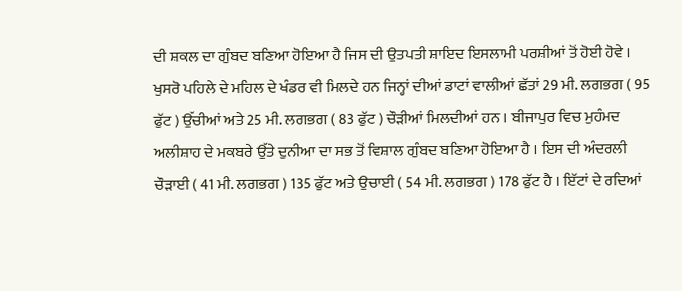ਦੀ ਸ਼ਕਲ ਦਾ ਗੁੰਬਦ ਬਣਿਆ ਹੋਇਆ ਹੈ ਜਿਸ ਦੀ ਉਤਪਤੀ ਸ਼ਾਇਦ ਇਸਲਾਮੀ ਪਰਸ਼ੀਆਂ ਤੋਂ ਹੋਈ ਹੋਵੇ । ਖੁਸਰੋ ਪਹਿਲੇ ਦੇ ਮਹਿਲ ਦੇ ਖੰਡਰ ਵੀ ਮਿਲਦੇ ਹਨ ਜਿਨ੍ਹਾਂ ਦੀਆਂ ਡਾਟਾਂ ਵਾਲੀਆਂ ਛੱਤਾਂ 29 ਮੀ. ਲਗਭਗ ( 95 ਫੁੱਟ ) ਉੱਚੀਆਂ ਅਤੇ 25 ਮੀ. ਲਗਭਗ ( 83 ਫੁੱਟ ) ਚੌੜੀਆਂ ਮਿਲਦੀਆਂ ਹਨ । ਬੀਜਾਪੁਰ ਵਿਚ ਮੁਹੰਮਦ ਅਲੀਸ਼ਾਹ ਦੇ ਮਕਬਰੇ ਉੱਤੇ ਦੁਨੀਆ ਦਾ ਸਭ ਤੋਂ ਵਿਸ਼ਾਲ ਗੁੰਬਦ ਬਣਿਆ ਹੋਇਆ ਹੈ । ਇਸ ਦੀ ਅੰਦਰਲੀ ਚੌੜਾਈ ( 41 ਮੀ. ਲਗਭਗ ) 135 ਫੁੱਟ ਅਤੇ ਉਚਾਈ ( 54 ਮੀ. ਲਗਭਗ ) 178 ਫੁੱਟ ਹੈ । ਇੱਟਾਂ ਦੇ ਰਦਿਆਂ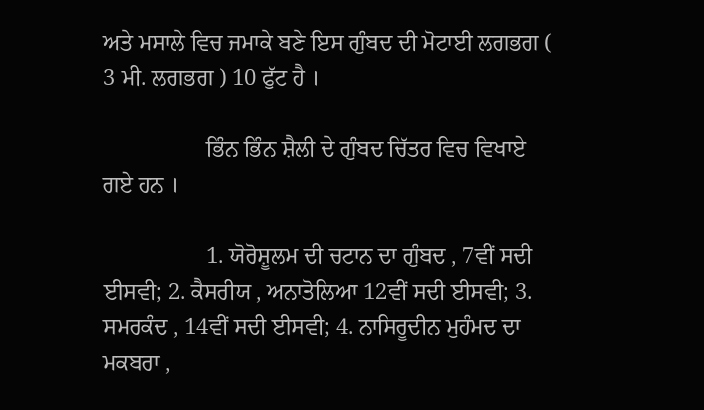ਅਤੇ ਮਸਾਲੇ ਵਿਚ ਜਮਾਕੇ ਬਣੇ ਇਸ ਗੁੰਬਦ ਦੀ ਮੋਟਾਈ ਲਗਭਗ ( 3 ਮੀ. ਲਗਭਗ ) 10 ਫੁੱਟ ਹੈ ।

                  ਭਿੰਨ ਭਿੰਨ ਸ਼ੈਲੀ ਦੇ ਗੁੰਬਦ ਚਿੱਤਰ ਵਿਚ ਵਿਖਾਏ ਗਏ ਹਨ ।

                  1. ਯੋਰੋਸ਼ੂਲਮ ਦੀ ਚਟਾਨ ਦਾ ਗੁੰਬਦ , 7ਵੀਂ ਸਦੀ ਈਸਵੀ; 2. ਕੈਸਰੀਯ , ਅਨਾਤੋਲਿਆ 12ਵੀਂ ਸਦੀ ਈਸਵੀ; 3. ਸਮਰਕੰਦ , 14ਵੀਂ ਸਦੀ ਈਸਵੀ; 4. ਨਾਸਿਰੂਦੀਨ ਮੁਹੰਮਦ ਦਾ ਮਕਬਰਾ ,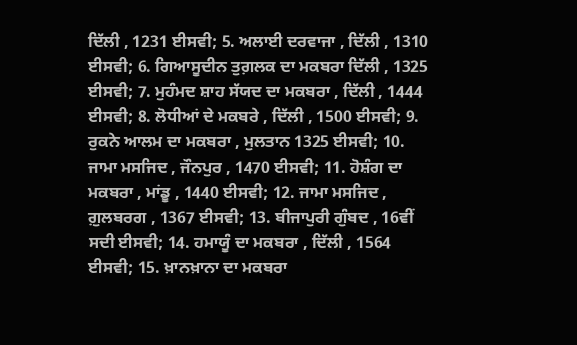ਦਿੱਲੀ , 1231 ਈਸਵੀ; 5. ਅਲਾਈ ਦਰਵਾਜਾ , ਦਿੱਲੀ , 1310 ਈਸਵੀ; 6. ਗਿਆਸੂਦੀਨ ਤੁਗ਼ਲਕ ਦਾ ਮਕਬਰਾ ਦਿੱਲੀ , 1325 ਈਸਵੀ; 7. ਮੁਹੰਮਦ ਸ਼ਾਹ ਸੱਯਦ ਦਾ ਮਕਬਰਾ , ਦਿੱਲੀ , 1444 ਈਸਵੀ; 8. ਲੋਧੀਆਂ ਦੇ ਮਕਬਰੇ , ਦਿੱਲੀ , 1500 ਈਸਵੀ; 9. ਰੁਕਨੇ ਆਲਮ ਦਾ ਮਕਬਰਾ , ਮੁਲਤਾਨ 1325 ਈਸਵੀ; 10. ਜਾਮਾ ਮਸਜਿਦ , ਜੌਨਪੁਰ , 1470 ਈਸਵੀ; 11. ਹੋਸ਼ੰਗ ਦਾ ਮਕਬਰਾ , ਮਾਂਡੂ , 1440 ਈਸਵੀ; 12. ਜਾਮਾ ਮਸਜਿਦ , ਗ਼ੁਲਬਰਗ , 1367 ਈਸਵੀ; 13. ਬੀਜਾਪੁਰੀ ਗੁੰਬਦ , 16ਵੀਂ ਸਦੀ ਈਸਵੀ; 14. ਹਮਾਯੂੰ ਦਾ ਮਕਬਰਾ , ਦਿੱਲੀ , 1564 ਈਸਵੀ; 15. ਖ਼ਾਨਖ਼ਾਨਾ ਦਾ ਮਕਬਰਾ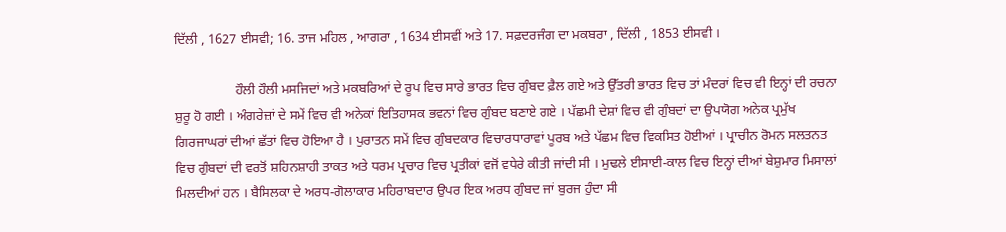ਦਿੱਲੀ , 1627 ਈਸਵੀ; 16. ਤਾਜ ਮਹਿਲ , ਆਗਰਾ , 1634 ਈਸਵੀਂ ਅਤੇ 17. ਸਫ਼ਦਰਜੰਗ ਦਾ ਮਕਬਰਾ , ਦਿੱਲੀ , 1853 ਈਸਵੀ ।

                  ਹੌਲੀ ਹੌਲੀ ਮਸਜਿਦਾਂ ਅਤੇ ਮਕਬਰਿਆਂ ਦੇ ਰੂਪ ਵਿਚ ਸਾਰੇ ਭਾਰਤ ਵਿਚ ਗੁੰਬਦ ਫ਼ੈਲ ਗਏ ਅਤੇ ਉੱਤਰੀ ਭਾਰਤ ਵਿਚ ਤਾਂ ਮੰਦਰਾਂ ਵਿਚ ਵੀ ਇਨ੍ਹਾਂ ਦੀ ਰਚਨਾ ਸ਼ੁਰੂ ਹੋ ਗਈ । ਅੰਗਰੇਜ਼ਾਂ ਦੇ ਸਮੇਂ ਵਿਚ ਵੀ ਅਨੇਕਾਂ ਇਤਿਹਾਸਕ ਭਵਨਾਂ ਵਿਚ ਗੁੰਬਦ ਬਣਾਏ ਗਏ । ਪੱਛਮੀ ਦੇਸ਼ਾਂ ਵਿਚ ਵੀ ਗੁੰਬਦਾਂ ਦਾ ਉਪਯੋਗ ਅਨੇਕ ਪ੍ਰਮੁੱਖ ਗਿਰਜਾਘਰਾਂ ਦੀਆਂ ਛੱਤਾਂ ਵਿਚ ਹੋਇਆ ਹੈ । ਪੁਰਾਤਨ ਸਮੇਂ ਵਿਚ ਗੁੰਬਦਕਾਰ ਵਿਚਾਰਧਾਰਾਵਾਂ ਪੂਰਬ ਅਤੇ ਪੱਛਮ ਵਿਚ ਵਿਕਸਿਤ ਹੋਈਆਂ । ਪ੍ਰਾਚੀਨ ਰੋਮਨ ਸਲਤਨਤ ਵਿਚ ਗੁੰਬਦਾਂ ਦੀ ਵਰਤੋਂ ਸ਼ਹਿਨਸ਼ਾਹੀ ਤਾਕਤ ਅਤੇ ਧਰਮ ਪ੍ਰਚਾਰ ਵਿਚ ਪ੍ਰਤੀਕਾਂ ਵਜੋਂ ਵਧੇਰੇ ਕੀਤੀ ਜਾਂਦੀ ਸੀ । ਮੁਢਲੇ ਈਸਾਈ-ਕਾਲ ਵਿਚ ਇਨ੍ਹਾਂ ਦੀਆਂ ਬੇਸ਼ੁਮਾਰ ਮਿਸਾਲਾਂ ਮਿਲਦੀਆਂ ਹਨ । ਬੈਸਿਲਕਾ ਦੇ ਅਰਧ-ਗੋਲਾਕਾਰ ਮਹਿਰਾਬਦਾਰ ਉਪਰ ਇਕ ਅਰਧ ਗੁੰਬਦ ਜਾਂ ਬੁਰਜ ਹੁੰਦਾ ਸੀ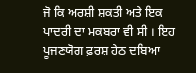ਜੋ ਕਿ ਅਰਸ਼ੀ ਸ਼ਕਤੀ ਅਤੇ ਇਕ ਪਾਦਰੀ ਦਾ ਮਕਬਰਾ ਵੀ ਸੀ । ਇਹ ਪੂਜਣਯੋਗ ਫ਼ਰਸ਼ ਹੇਠ ਦਬਿਆ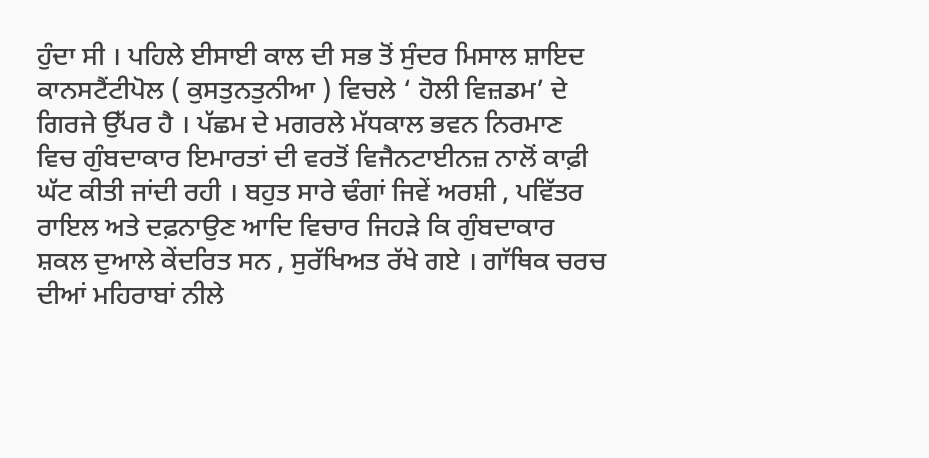ਹੁੰਦਾ ਸੀ । ਪਹਿਲੇ ਈਸਾਈ ਕਾਲ ਦੀ ਸਭ ਤੋਂ ਸੁੰਦਰ ਮਿਸਾਲ ਸ਼ਾਇਦ ਕਾਨਸਟੈਂਟੀਪੋਲ ( ਕੁਸਤੁਨਤੁਨੀਆ ) ਵਿਚਲੇ ‘ ਹੋਲੀ ਵਿਜ਼ਡਮ’ ਦੇ ਗਿਰਜੇ ਉੱਪਰ ਹੈ । ਪੱਛਮ ਦੇ ਮਗਰਲੇ ਮੱਧਕਾਲ ਭਵਨ ਨਿਰਮਾਣ ਵਿਚ ਗੁੰਬਦਾਕਾਰ ਇਮਾਰਤਾਂ ਦੀ ਵਰਤੋਂ ਵਿਜੈਨਟਾਈਨਜ਼ ਨਾਲੋਂ ਕਾਫ਼ੀ ਘੱਟ ਕੀਤੀ ਜਾਂਦੀ ਰਹੀ । ਬਹੁਤ ਸਾਰੇ ਢੰਗਾਂ ਜਿਵੇਂ ਅਰਸ਼ੀ , ਪਵਿੱਤਰ ਰਾਇਲ ਅਤੇ ਦਫ਼ਨਾਉਣ ਆਦਿ ਵਿਚਾਰ ਜਿਹੜੇ ਕਿ ਗੁੰਬਦਾਕਾਰ ਸ਼ਕਲ ਦੁਆਲੇ ਕੇਂਦਰਿਤ ਸਨ , ਸੁਰੱਖਿਅਤ ਰੱਖੇ ਗਏ । ਗਾੱਥਿਕ ਚਰਚ ਦੀਆਂ ਮਹਿਰਾਬਾਂ ਨੀਲੇ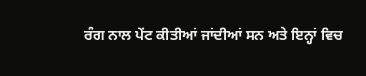ਰੰਗ ਨਾਲ ਪੇਂਟ ਕੀਤੀਆਂ ਜਾਂਦੀਆਂ ਸਨ ਅਤੇ ਇਨ੍ਹਾਂ ਵਿਚ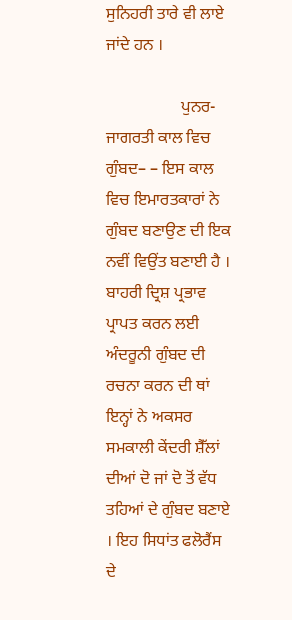ਸੁਨਿਹਰੀ ਤਾਰੇ ਵੀ ਲਾਏ ਜਾਂਦੇ ਹਨ ।

                  ਪੁਨਰ-ਜਾਗਰਤੀ ਕਾਲ ਵਿਚ ਗੁੰਬਦ– – ਇਸ ਕਾਲ ਵਿਚ ਇਮਾਰਤਕਾਰਾਂ ਨੇ ਗੁੰਬਦ ਬਣਾਉਣ ਦੀ ਇਕ ਨਵੀਂ ਵਿਉਂਤ ਬਣਾਈ ਹੈ । ਬਾਹਰੀ ਦ੍ਰਿਸ਼ ਪ੍ਰਭਾਵ ਪ੍ਰਾਪਤ ਕਰਨ ਲਈ ਅੰਦਰੂਨੀ ਗੁੰਬਦ ਦੀ ਰਚਨਾ ਕਰਨ ਦੀ ਥਾਂ ਇਨ੍ਹਾਂ ਨੇ ਅਕਸਰ ਸਮਕਾਲੀ ਕੇਂਦਰੀ ਸ਼ੈੱਲਾਂ ਦੀਆਂ ਦੋ ਜਾਂ ਦੋ ਤੋਂ ਵੱਧ ਤਹਿਆਂ ਦੇ ਗੁੰਬਦ ਬਣਾਏ । ਇਹ ਸਿਧਾਂਤ ਫਲੋਰੈਂਸ ਦੇ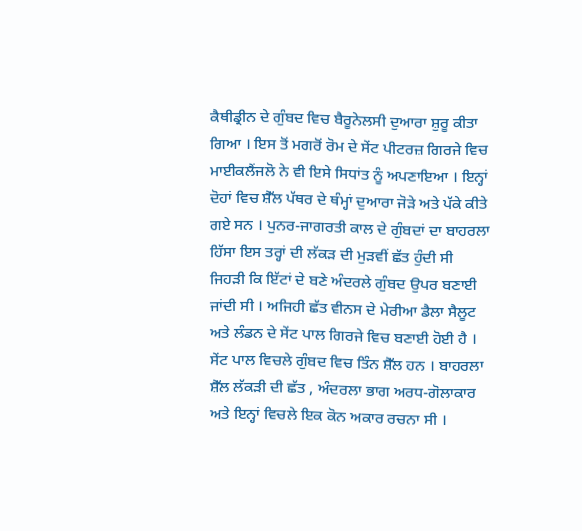ਕੈਥੀਡ੍ਰੀਨ ਦੇ ਗੁੰਬਦ ਵਿਚ ਬੈਰੂਨੇਲਸੀ ਦੁਆਰਾ ਸ਼ੁਰੂ ਕੀਤਾ ਗਿਆ । ਇਸ ਤੋਂ ਮਗਰੋਂ ਰੋਮ ਦੇ ਸੇਂਟ ਪੀਟਰਜ਼ ਗਿਰਜੇ ਵਿਚ ਮਾਈਕਲੈਂਜਲੋ ਨੇ ਵੀ ਇਸੇ ਸਿਧਾਂਤ ਨੂੰ ਅਪਣਾਇਆ । ਇਨ੍ਹਾਂ ਦੋਹਾਂ ਵਿਚ ਸ਼ੈੱਲ ਪੱਥਰ ਦੇ ਥੰਮ੍ਹਾਂ ਦੁਆਰਾ ਜੋੜੇ ਅਤੇ ਪੱਕੇ ਕੀਤੇ ਗਏ ਸਨ । ਪੁਨਰ-ਜਾਗਰਤੀ ਕਾਲ ਦੇ ਗੁੰਬਦਾਂ ਦਾ ਬਾਹਰਲਾ ਹਿੱਸਾ ਇਸ ਤਰ੍ਹਾਂ ਦੀ ਲੱਕੜ ਦੀ ਮੁੜਵੀਂ ਛੱਤ ਹੁੰਦੀ ਸੀ ਜਿਹੜੀ ਕਿ ਇੱਟਾਂ ਦੇ ਬਣੇ ਅੰਦਰਲੇ ਗੁੰਬਦ ਉਪਰ ਬਣਾਈ ਜਾਂਦੀ ਸੀ । ਅਜਿਹੀ ਛੱਤ ਵੀਨਸ ਦੇ ਮੇਰੀਆ ਡੈਲਾ ਸੈਲੂਟ ਅਤੇ ਲੰਡਨ ਦੇ ਸੇਂਟ ਪਾਲ ਗਿਰਜੇ ਵਿਚ ਬਣਾਈ ਹੋਈ ਹੈ । ਸੇਂਟ ਪਾਲ ਵਿਚਲੇ ਗੁੰਬਦ ਵਿਚ ਤਿੰਨ ਸ਼ੈੱਲ ਹਨ । ਬਾਹਰਲਾ ਸ਼ੈੱਲ ਲੱਕੜੀ ਦੀ ਛੱਤ , ਅੰਦਰਲਾ ਭਾਗ ਅਰਧ-ਗੋਲਾਕਾਰ ਅਤੇ ਇਨ੍ਹਾਂ ਵਿਚਲੇ ਇਕ ਕੋਨ ਅਕਾਰ ਰਚਨਾ ਸੀ ।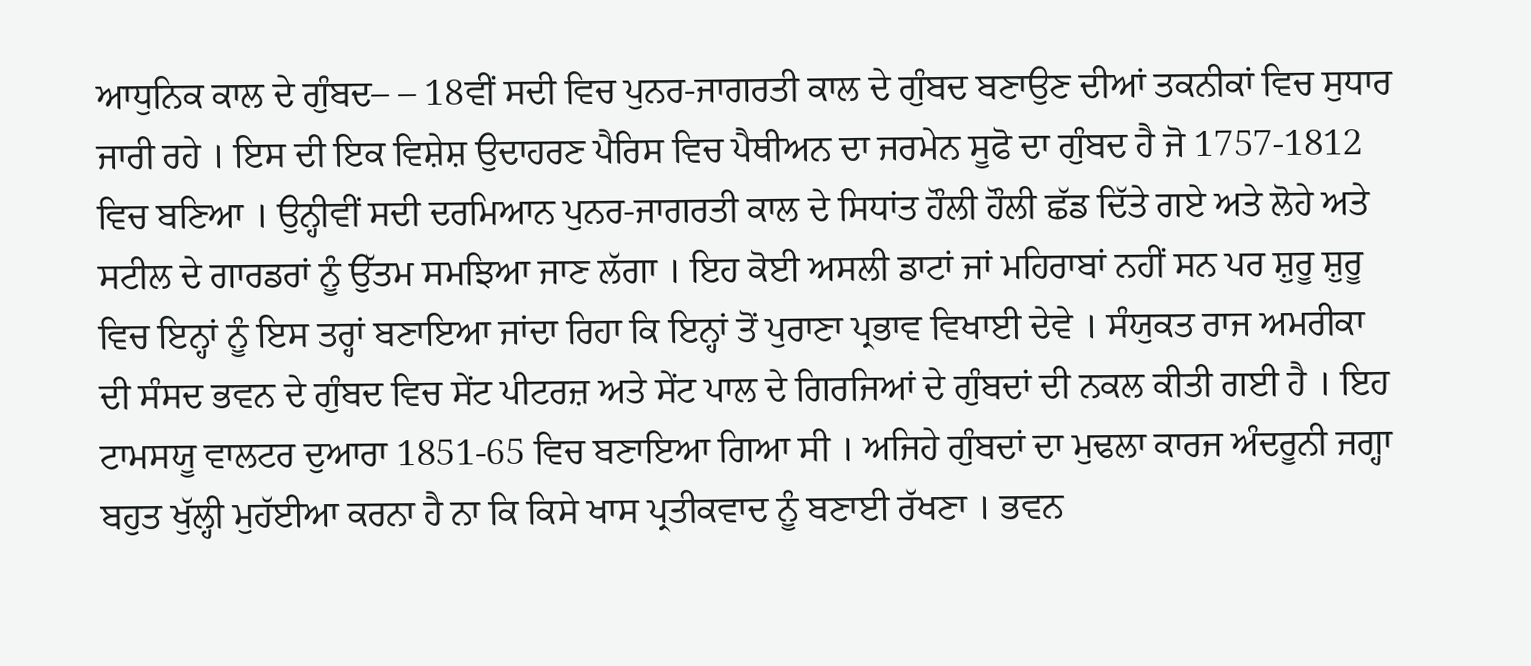ਆਧੁਨਿਕ ਕਾਲ ਦੇ ਗੁੰਬਦ– – 18ਵੀਂ ਸਦੀ ਵਿਚ ਪੁਨਰ-ਜਾਗਰਤੀ ਕਾਲ ਦੇ ਗੁੰਬਦ ਬਣਾਉਣ ਦੀਆਂ ਤਕਨੀਕਾਂ ਵਿਚ ਸੁਧਾਰ ਜਾਰੀ ਰਹੇ । ਇਸ ਦੀ ਇਕ ਵਿਸ਼ੇਸ਼ ਉਦਾਹਰਣ ਪੈਰਿਸ ਵਿਚ ਪੈਥੀਅਨ ਦਾ ਜਰਮੇਨ ਸੂਫੋ ਦਾ ਗੁੰਬਦ ਹੈ ਜੋ 1757-1812 ਵਿਚ ਬਣਿਆ । ਉਨ੍ਹੀਵੀਂ ਸਦੀ ਦਰਮਿਆਨ ਪੁਨਰ-ਜਾਗਰਤੀ ਕਾਲ ਦੇ ਸਿਧਾਂਤ ਹੌਲੀ ਹੌਲੀ ਛੱਡ ਦਿੱਤੇ ਗਏ ਅਤੇ ਲੋਹੇ ਅਤੇ ਸਟੀਲ ਦੇ ਗਾਰਡਰਾਂ ਨੂੰ ਉੱਤਮ ਸਮਝਿਆ ਜਾਣ ਲੱਗਾ । ਇਹ ਕੋਈ ਅਸਲੀ ਡਾਟਾਂ ਜਾਂ ਮਹਿਰਾਬਾਂ ਨਹੀਂ ਸਨ ਪਰ ਸ਼ੁਰੂ ਸ਼ੁਰੂ ਵਿਚ ਇਨ੍ਹਾਂ ਨੂੰ ਇਸ ਤਰ੍ਹਾਂ ਬਣਾਇਆ ਜਾਂਦਾ ਰਿਹਾ ਕਿ ਇਨ੍ਹਾਂ ਤੋਂ ਪੁਰਾਣਾ ਪ੍ਰਭਾਵ ਵਿਖਾਈ ਦੇਵੇ । ਸੰਯੁਕਤ ਰਾਜ ਅਮਰੀਕਾ ਦੀ ਸੰਸਦ ਭਵਨ ਦੇ ਗੁੰਬਦ ਵਿਚ ਸੇਂਟ ਪੀਟਰਜ਼ ਅਤੇ ਸੇਂਟ ਪਾਲ ਦੇ ਗਿਰਜਿਆਂ ਦੇ ਗੁੰਬਦਾਂ ਦੀ ਨਕਲ ਕੀਤੀ ਗਈ ਹੈ । ਇਹ ਟਾਮਸਯੂ ਵਾਲਟਰ ਦੁਆਰਾ 1851-65 ਵਿਚ ਬਣਾਇਆ ਗਿਆ ਸੀ । ਅਜਿਹੇ ਗੁੰਬਦਾਂ ਦਾ ਮੁਢਲਾ ਕਾਰਜ ਅੰਦਰੂਨੀ ਜਗ੍ਹਾ ਬਹੁਤ ਖੁੱਲ੍ਹੀ ਮੁਹੱਈਆ ਕਰਨਾ ਹੈ ਨਾ ਕਿ ਕਿਸੇ ਖਾਸ ਪ੍ਰਤੀਕਵਾਦ ਨੂੰ ਬਣਾਈ ਰੱਖਣਾ । ਭਵਨ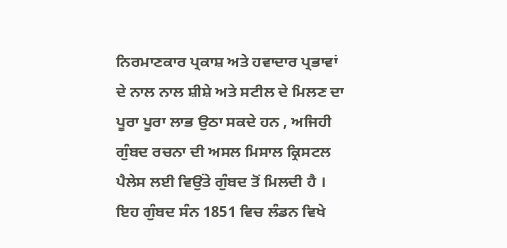ਨਿਰਮਾਣਕਾਰ ਪ੍ਰਕਾਸ਼ ਅਤੇ ਹਵਾਦਾਰ ਪ੍ਰਭਾਵਾਂ ਦੇ ਨਾਲ ਨਾਲ ਸ਼ੀਸ਼ੇ ਅਤੇ ਸਟੀਲ ਦੇ ਮਿਲਣ ਦਾ ਪੂਰਾ ਪੂਰਾ ਲਾਭ ਉਠਾ ਸਕਦੇ ਹਨ , ਅਜਿਹੀ ਗੁੰਬਦ ਰਚਨਾ ਦੀ ਅਸਲ ਮਿਸਾਲ ਕ੍ਰਿਸਟਲ ਪੈਲੇਸ ਲਈ ਵਿਉਂਤੇ ਗੁੰਬਦ ਤੋਂ ਮਿਲਦੀ ਹੈ । ਇਹ ਗੁੰਬਦ ਸੰਨ 1851 ਵਿਚ ਲੰਡਨ ਵਿਖੇ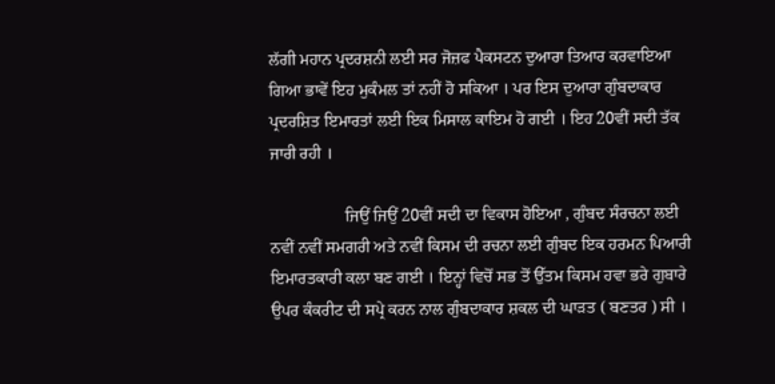ਲੱਗੀ ਮਹਾਨ ਪ੍ਰਦਰਸ਼ਨੀ ਲਈ ਸਰ ਜੋਜ਼ਫ ਪੈਕਸਟਨ ਦੁਆਰਾ ਤਿਆਰ ਕਰਵਾਇਆ ਗਿਆ ਭਾਵੇਂ ਇਹ ਮੁਕੰਮਲ ਤਾਂ ਨਹੀਂ ਹੋ ਸਕਿਆ । ਪਰ ਇਸ ਦੁਆਰਾ ਗੁੰਬਦਾਕਾਰ ਪ੍ਰਦਰਸ਼ਿਤ ਇਮਾਰਤਾਂ ਲਈ ਇਕ ਮਿਸਾਲ ਕਾਇਮ ਹੋ ਗਈ । ਇਹ 20ਵੀਂ ਸਦੀ ਤੱਕ ਜਾਰੀ ਰਹੀ ।

                  ਜਿਉਂ ਜਿਉਂ 20ਵੀਂ ਸਦੀ ਦਾ ਵਿਕਾਸ ਹੋਇਆ , ਗੁੰਬਦ ਸੰਰਚਨਾ ਲਈ ਨਵੀਂ ਨਵੀਂ ਸਮਗਰੀ ਅਤੇ ਨਵੀਂ ਕਿਸਮ ਦੀ ਰਚਨਾ ਲਈ ਗੁੰਬਦ ਇਕ ਹਰਮਨ ਪਿਆਰੀ ਇਮਾਰਤਕਾਰੀ ਕਲਾ ਬਣ ਗਈ । ਇਨ੍ਹਾਂ ਵਿਚੋਂ ਸਭ ਤੋਂ ਉੱਤਮ ਕਿਸਮ ਹਵਾ ਭਰੇ ਗੁਬਾਰੇ ਉਪਰ ਕੰਕਰੀਟ ਦੀ ਸਪ੍ਰੇ ਕਰਨ ਨਾਲ ਗੁੰਬਦਾਕਾਰ ਸ਼ਕਲ ਦੀ ਘਾੜਤ ( ਬਣਤਰ ) ਸੀ ।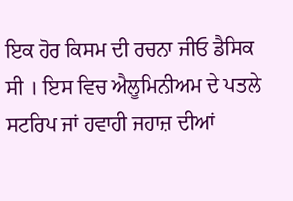ਇਕ ਹੋਰ ਕਿਸਮ ਦੀ ਰਚਨਾ ਜੀਓ ਡੈਸਿਕ ਸੀ । ਇਸ ਵਿਚ ਐਲੂਮਿਨੀਅਮ ਦੇ ਪਤਲੇ ਸਟਰਿਪ ਜਾਂ ਹਵਾਹੀ ਜਹਾਜ਼ ਦੀਆਂ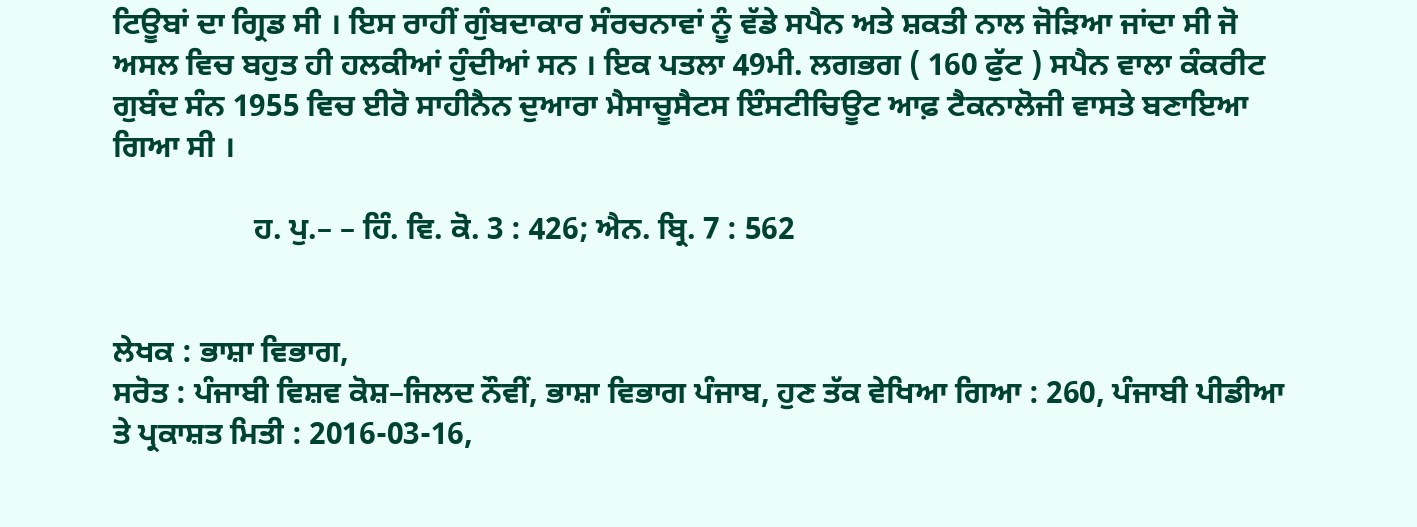ਟਿਊਬਾਂ ਦਾ ਗ੍ਰਿਡ ਸੀ । ਇਸ ਰਾਹੀਂ ਗੁੰਬਦਾਕਾਰ ਸੰਰਚਨਾਵਾਂ ਨੂੰ ਵੱਡੇ ਸਪੈਨ ਅਤੇ ਸ਼ਕਤੀ ਨਾਲ ਜੋੜਿਆ ਜਾਂਦਾ ਸੀ ਜੋ ਅਸਲ ਵਿਚ ਬਹੁਤ ਹੀ ਹਲਕੀਆਂ ਹੁੰਦੀਆਂ ਸਨ । ਇਕ ਪਤਲਾ 49ਮੀ. ਲਗਭਗ ( 160 ਫੁੱਟ ) ਸਪੈਨ ਵਾਲਾ ਕੰਕਰੀਟ ਗੁਬੰਦ ਸੰਨ 1955 ਵਿਚ ਈਰੋ ਸਾਹੀਨੈਨ ਦੁਆਰਾ ਮੈਸਾਚੂਸੈਟਸ ਇੰਸਟੀਚਿਊਟ ਆਫ਼ ਟੈਕਨਾਲੋਜੀ ਵਾਸਤੇ ਬਣਾਇਆ ਗਿਆ ਸੀ ।

                  ਹ. ਪੁ.– – ਹਿੰ. ਵਿ. ਕੋ. 3 : 426; ਐਨ. ਬ੍ਰਿ. 7 : 562


ਲੇਖਕ : ਭਾਸ਼ਾ ਵਿਭਾਗ,
ਸਰੋਤ : ਪੰਜਾਬੀ ਵਿਸ਼ਵ ਕੋਸ਼–ਜਿਲਦ ਨੌਵੀਂ, ਭਾਸ਼ਾ ਵਿਭਾਗ ਪੰਜਾਬ, ਹੁਣ ਤੱਕ ਵੇਖਿਆ ਗਿਆ : 260, ਪੰਜਾਬੀ ਪੀਡੀਆ ਤੇ ਪ੍ਰਕਾਸ਼ਤ ਮਿਤੀ : 2016-03-16,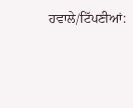ਹਵਾਲੇ/ਟਿੱਪਣੀਆਂ: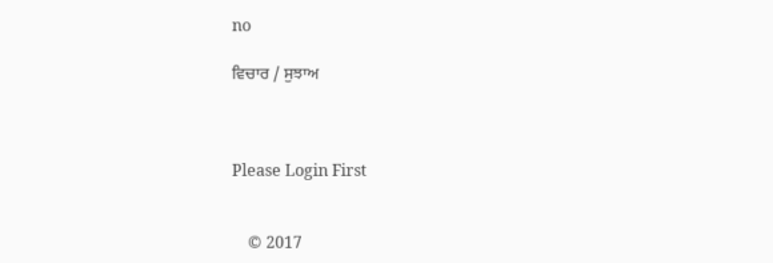no

ਵਿਚਾਰ / ਸੁਝਾਅ



Please Login First


    © 2017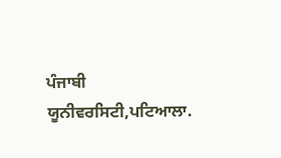ਪੰਜਾਬੀ ਯੂਨੀਵਰਸਿਟੀ,ਪਟਿਆਲਾ.